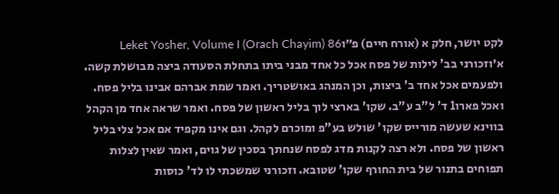לקט יושר, חלק א (אורח חיים) פ״וLeket Yosher, Volume I (Orach Chayim) 86
א׳וזכורני בב' לילות של פסח אכל כל אחד מבני ביתו בתחלת הסעודה ביצה מבושלת קשה. ולפעמים אכל אחד ב' ביצות, וכן המנהג באושטריך. ואמר שמת אברהם אבינו בליל פסח. ואכל פארו1 ד' ל"ב ע"ב. שקו' בארצי לוך בליל ראשון של פסח. ואמר שראה אחד מן הקהל בווינא שעשה מורייס שקו' שולש בע"פ ומוכרם לקהל. וגם אינו מקפיד אם אכל צלי בליל ראשון של פסח. ולא רצה לקנות מדג לפסח שנחתך בסכין של גוים, ואמר שאין לצלות תפוחים בתנור של בית החורף שקו' שטובא. וזכורני שמשכתי לו לד' כוסות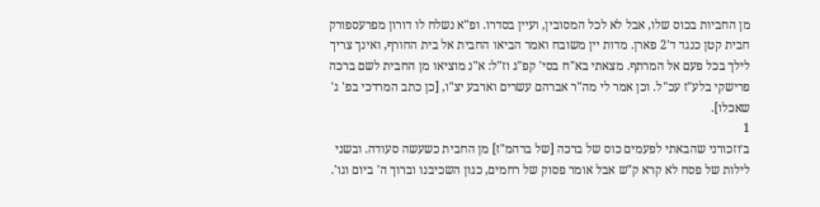מן החביות בכוס שלו, אבל לא לכל המסובין, ועיין בסדרו. ופ"א נשלח לו דורון מפרעספורק חבית קטן כנגד ד'2 פארן. מדות יין משובח ואמר הביאו החבית אל בית החורף, ואינך צריך לילך בכל פעם אל המרתף. מצאתי בא"ח בסי' קפ"ג וז"ל: א"נ מוציאו מן החבית לשם ברכה פרישקי בלע"ז עכ"ל. וכן אמר לי מה"ר אברהם עשרים וארבע יצ"ו, [כן כתב המרדכי בפ' ג' שאכלו].
1
ב׳וזכורני שהבאתי לפעמים כוס של ברכה [של ברהמ"ז] מן החבית כשעשה סעודה. ובשני לילות של פסח לא קרא ק"ש אבל אומר פסוק של רחמים, כגון השכיבנו וברוך ה' ביום וגו'.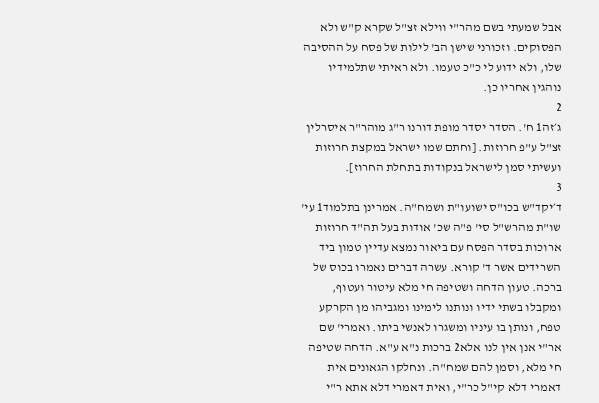אבל שמעתי בשם מהר"י ווילא זצ"ל שקרא ק"ש ולא הפסוקים. וזכורני שישן הב' לילות של פסח על ההסיבה שלו, ולא ידוע לי כ"כ טעמו. ולא ראיתי שתלמידיו נוהגין אחריו כן.
2
ג׳זה1 ח'. הסדר יסדר מופת דורנו ר"ג מוהר"ר איסרלין זצ"ל ע"פ חרוזות. [וחתם שמו ישראל במקצת חרוזות ועשיתי סמן לישראל בנקודות בתחלת החרוז].
3
ד׳יקד"ש בכו"ס ישועו"ת ושמח"ה. אמרינן בתלמוד1 עי' שו"ת מהרש"ל סי' פ"ה שכ' אודות בעל תה"ד חרוזות ארוכות בסדר הפסח עם ביאור נמצא עדיין טמון ביד השרידים אשר ד' קורא. עשרה דברים נאמרו בכוס של ברכה. טעון הדחה ושטיפה חי מלא עיטור ועטוף, ומקבלו בשתי ידיו ונותנו לימינו ומגביהו מן הקרקע טפח, ונותן בו עיניו ומשגרו לאנשי ביתו. ואמרי' שם אר"י אנן אין לנו אלא2 ברכות נ"א ע"א. הדחה שטיפה חי מלא, וסמן להם שמח"ה. ונחלקו הגאונים אית דאמרי דלא קי"ל כר"י, ואית דאמרי דלא אתא ר"י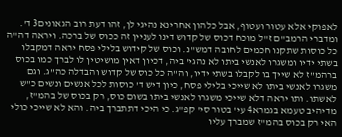לאפוקי אלא עטור ועטוף, אבל כלהון אחרינא נהיגי לן, זהו דעת רוב הגאונים3 ד'. ומדברי הרמב"ם ז"ל מוכח דכוס של קדוש דינו לעניין זה ככוס של ברכה. ויראה דה"ה כל כוסות שתקנו חכמים לחובה דמש"נ. וכוס של קידוש בלילי פסח יראה דמקבלו בשתי ידיו ומשגרו לאנשי ביתו לא נהגי' ביה, דכיון דאין מושיטין לו לברך כמו בכוס ברהמ"ז לא שייך בו לקבלו בשתי ידיו, וה"ה כל כוס של קדוש והבדלה כה"ג. וגם משגרו לאנשי ביתו לא שייכי בלילי פסח, כיון דיש ד' כוסות לכל אנשים ונשים כ"ש לאשתו. ותו יראה דלא שייכי משגרו לאנשי ביתו בשום כוס, רק בכוס של בהמ"ז, מדיהיב טעמא בגמרא4 עי' בטור סי' קפ"ג. כי היכי דתתברך ביה. והא לא שייכי כולי האי רק בכוס בהמ"ז שמברך עליו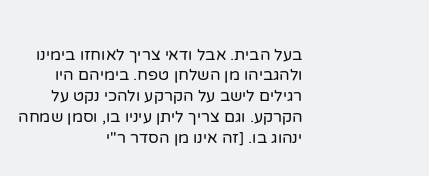בעל הבית. אבל ודאי צריך לאוחזו בימינו ולהגביהו מן השלחן טפח. בימיהם היו רגילים לישב על הקרקע ולהכי נקט על הקרקע. וגם צריך ליתן עיניו בו, וסמן שמחה ינהוג בו. [זה אינו מן הסדר ר"י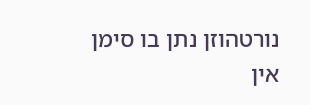נורטהוזן נתן בו סימן אין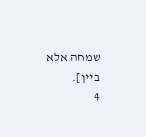שמחה אלא ביין].
4